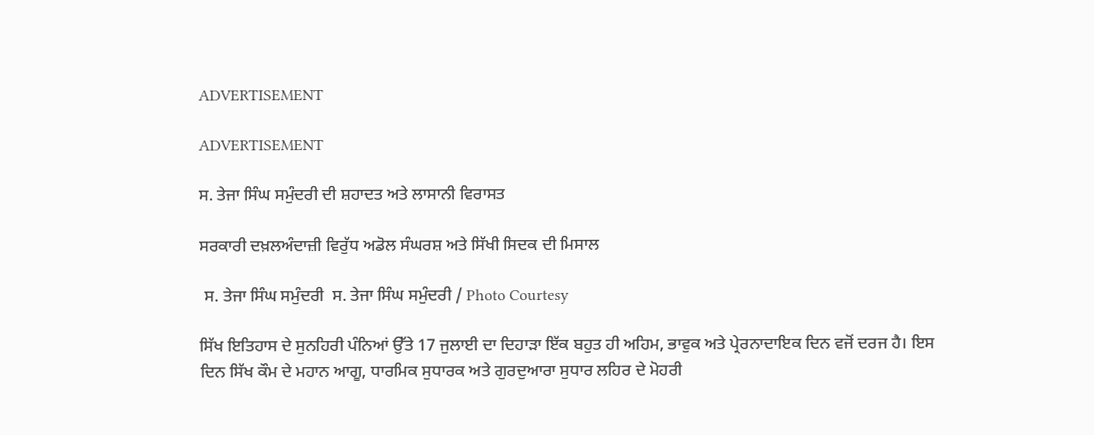ADVERTISEMENT

ADVERTISEMENT

ਸ. ਤੇਜਾ ਸਿੰਘ ਸਮੁੰਦਰੀ ਦੀ ਸ਼ਹਾਦਤ ਅਤੇ ਲਾਸਾਨੀ ਵਿਰਾਸਤ

ਸਰਕਾਰੀ ਦਖ਼ਲਅੰਦਾਜ਼ੀ ਵਿਰੁੱਧ ਅਡੋਲ ਸੰਘਰਸ਼ ਅਤੇ ਸਿੱਖੀ ਸਿਦਕ ਦੀ ਮਿਸਾਲ

 ਸ. ਤੇਜਾ ਸਿੰਘ ਸਮੁੰਦਰੀ  ਸ. ਤੇਜਾ ਸਿੰਘ ਸਮੁੰਦਰੀ / Photo Courtesy

ਸਿੱਖ ਇਤਿਹਾਸ ਦੇ ਸੁਨਹਿਰੀ ਪੰਨਿਆਂ ਉੱਤੇ 17 ਜੁਲਾਈ ਦਾ ਦਿਹਾੜਾ ਇੱਕ ਬਹੁਤ ਹੀ ਅਹਿਮ, ਭਾਵੁਕ ਅਤੇ ਪ੍ਰੇਰਨਾਦਾਇਕ ਦਿਨ ਵਜੋਂ ਦਰਜ ਹੈ। ਇਸ ਦਿਨ ਸਿੱਖ ਕੌਮ ਦੇ ਮਹਾਨ ਆਗੂ, ਧਾਰਮਿਕ ਸੁਧਾਰਕ ਅਤੇ ਗੁਰਦੁਆਰਾ ਸੁਧਾਰ ਲਹਿਰ ਦੇ ਮੋਹਰੀ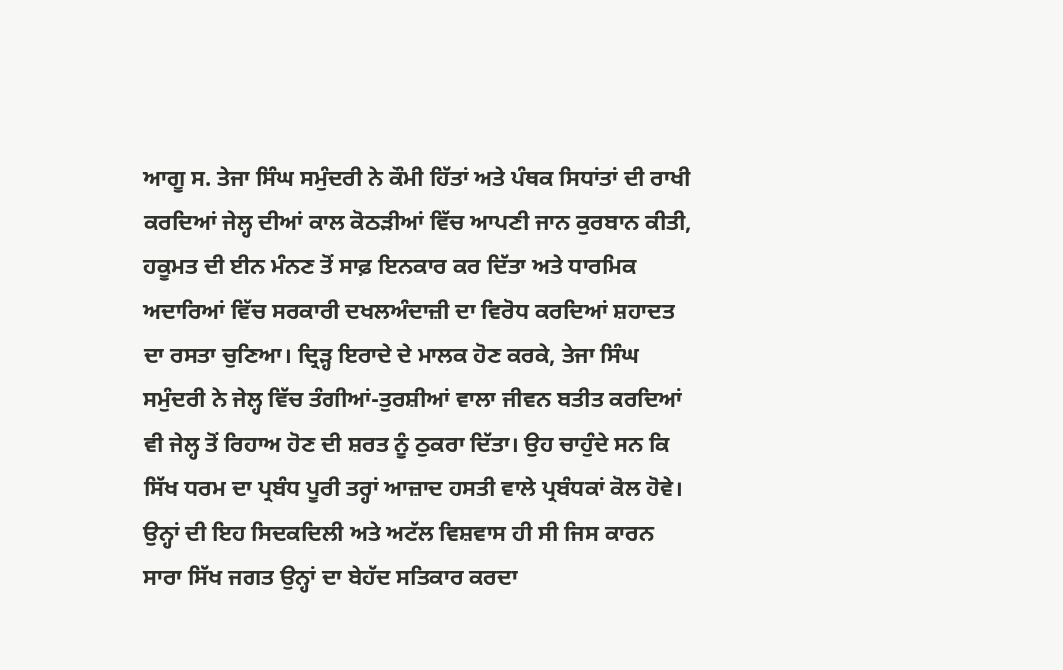ਆਗੂ ਸ. ਤੇਜਾ ਸਿੰਘ ਸਮੁੰਦਰੀ ਨੇ ਕੌਮੀ ਹਿੱਤਾਂ ਅਤੇ ਪੰਥਕ ਸਿਧਾਂਤਾਂ ਦੀ ਰਾਖੀ ਕਰਦਿਆਂ ਜੇਲ੍ਹ ਦੀਆਂ ਕਾਲ ਕੋਠੜੀਆਂ ਵਿੱਚ ਆਪਣੀ ਜਾਨ ਕੁਰਬਾਨ ਕੀਤੀ, ਹਕੂਮਤ ਦੀ ਈਨ ਮੰਨਣ ਤੋਂ ਸਾਫ਼ ਇਨਕਾਰ ਕਰ ਦਿੱਤਾ ਅਤੇ ਧਾਰਮਿਕ ਅਦਾਰਿਆਂ ਵਿੱਚ ਸਰਕਾਰੀ ਦਖਲਅੰਦਾਜ਼ੀ ਦਾ ਵਿਰੋਧ ਕਰਦਿਆਂ ਸ਼ਹਾਦਤ ਦਾ ਰਸਤਾ ਚੁਣਿਆ। ਦ੍ਰਿੜ੍ਹ ਇਰਾਦੇ ਦੇ ਮਾਲਕ ਹੋਣ ਕਰਕੇ, ਤੇਜਾ ਸਿੰਘ ਸਮੁੰਦਰੀ ਨੇ ਜੇਲ੍ਹ ਵਿੱਚ ਤੰਗੀਆਂ-ਤੁਰਸ਼ੀਆਂ ਵਾਲਾ ਜੀਵਨ ਬਤੀਤ ਕਰਦਿਆਂ ਵੀ ਜੇਲ੍ਹ ਤੋਂ ਰਿਹਾਅ ਹੋਣ ਦੀ ਸ਼ਰਤ ਨੂੰ ਠੁਕਰਾ ਦਿੱਤਾ। ਉਹ ਚਾਹੁੰਦੇ ਸਨ ਕਿ ਸਿੱਖ ਧਰਮ ਦਾ ਪ੍ਰਬੰਧ ਪੂਰੀ ਤਰ੍ਹਾਂ ਆਜ਼ਾਦ ਹਸਤੀ ਵਾਲੇ ਪ੍ਰਬੰਧਕਾਂ ਕੋਲ ਹੋਵੇ। ਉਨ੍ਹਾਂ ਦੀ ਇਹ ਸਿਦਕਦਿਲੀ ਅਤੇ ਅਟੱਲ ਵਿਸ਼ਵਾਸ ਹੀ ਸੀ ਜਿਸ ਕਾਰਨ ਸਾਰਾ ਸਿੱਖ ਜਗਤ ਉਨ੍ਹਾਂ ਦਾ ਬੇਹੱਦ ਸਤਿਕਾਰ ਕਰਦਾ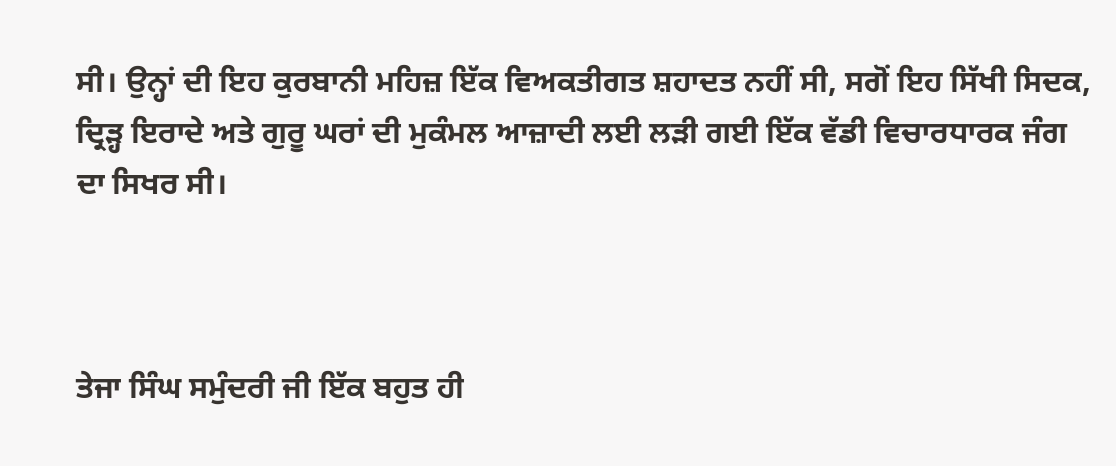ਸੀ। ਉਨ੍ਹਾਂ ਦੀ ਇਹ ਕੁਰਬਾਨੀ ਮਹਿਜ਼ ਇੱਕ ਵਿਅਕਤੀਗਤ ਸ਼ਹਾਦਤ ਨਹੀਂ ਸੀ, ਸਗੋਂ ਇਹ ਸਿੱਖੀ ਸਿਦਕ, ਦ੍ਰਿੜ੍ਹ ਇਰਾਦੇ ਅਤੇ ਗੁਰੂ ਘਰਾਂ ਦੀ ਮੁਕੰਮਲ ਆਜ਼ਾਦੀ ਲਈ ਲੜੀ ਗਈ ਇੱਕ ਵੱਡੀ ਵਿਚਾਰਧਾਰਕ ਜੰਗ ਦਾ ਸਿਖਰ ਸੀ।



ਤੇਜਾ ਸਿੰਘ ਸਮੁੰਦਰੀ ਜੀ ਇੱਕ ਬਹੁਤ ਹੀ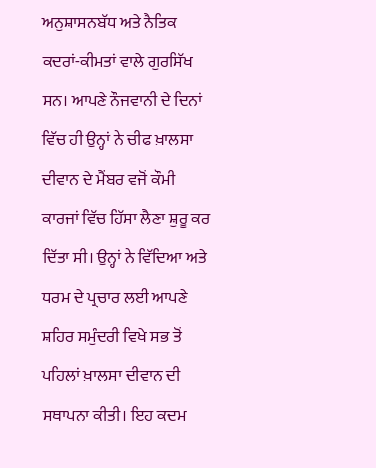ਅਨੁਸ਼ਾਸਨਬੱਧ ਅਤੇ ਨੈਤਿਕ ਕਦਰਾਂ-ਕੀਮਤਾਂ ਵਾਲੇ ਗੁਰਸਿੱਖ ਸਨ। ਆਪਣੇ ਨੌਜਵਾਨੀ ਦੇ ਦਿਨਾਂ ਵਿੱਚ ਹੀ ਉਨ੍ਹਾਂ ਨੇ ਚੀਫ ਖ਼ਾਲਸਾ ਦੀਵਾਨ ਦੇ ਮੈਂਬਰ ਵਜੋਂ ਕੌਮੀ ਕਾਰਜਾਂ ਵਿੱਚ ਹਿੱਸਾ ਲੈਣਾ ਸ਼ੁਰੂ ਕਰ ਦਿੱਤਾ ਸੀ। ਉਨ੍ਹਾਂ ਨੇ ਵਿੱਦਿਆ ਅਤੇ ਧਰਮ ਦੇ ਪ੍ਰਚਾਰ ਲਈ ਆਪਣੇ ਸ਼ਹਿਰ ਸਮੁੰਦਰੀ ਵਿਖੇ ਸਭ ਤੋਂ ਪਹਿਲਾਂ ਖ਼ਾਲਸਾ ਦੀਵਾਨ ਦੀ ਸਥਾਪਨਾ ਕੀਤੀ। ਇਹ ਕਦਮ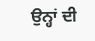ਉਨ੍ਹਾਂ ਦੀ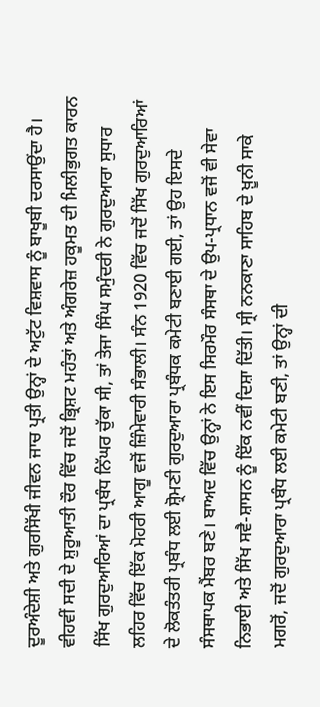ਦੂਰਅੰਦੇਸ਼ੀ ਅਤੇ ਗੁਰਸਿੱਖੀ ਜੀਵਨ ਜਾਚ ਪ੍ਰਤੀ ਉਨ੍ਹਾਂ ਦੇ ਅਟੁੱਟ ਵਿਸ਼ਵਾਸ ਨੂੰ ਬਾਖੂਬੀ ਦਰਸਾਉਂਦਾ ਹੈ। ਵੀਹਵੀਂ ਸਦੀ ਦੇ ਸ਼ੁਰੂਆਤੀ ਦੌਰ ਵਿੱਚ ਜਦੋਂ ਭ੍ਰਿਸ਼ਟ ਮਹੰਤਾਂ ਅਤੇ ਅੰਗਰੇਜ਼ ਹਕੂਮਤ ਦੀ ਮਿਲੀਭੁਗਤ ਕਾਰਨ ਸਿੱਖ ਗੁਰਦੁਆਰਿਆਂ ਦਾ ਪ੍ਰਬੰਧ ਨਿੱਘਰ ਚੁੱਕਾ ਸੀ, ਤਾਂ ਤੇਜਾ ਸਿੰਘ ਸਮੁੰਦਰੀ ਨੇ ਗੁਰਦੁਆਰਾ ਸੁਧਾਰ ਲਹਿਰ ਵਿੱਚ ਇੱਕ ਮੋਹਰੀ ਆਗੂ ਵਜੋਂ ਜ਼ਿੰਮੇਵਾਰੀ ਸੰਭਾਲੀ। ਸੰਨ 1920 ਵਿੱਚ ਜਦੋਂ ਸਿੱਖ ਗੁਰਦੁਆਰਿਆਂ ਦੇ ਲੋਕਤੰਤਰੀ ਪ੍ਰਬੰਧ ਲਈ ਸ਼੍ਰੋਮਣੀ ਗੁਰਦੁਆਰਾ ਪ੍ਰਬੰਧਕ ਕਮੇਟੀ ਬਣਾਈ ਗਈ, ਤਾਂ ਉਹ ਇਸਦੇ ਸੰਸਥਾਪਕ ਮੈਂਬਰ ਬਣੇ। ਬਾਅਦ ਵਿੱਚ ਉਨ੍ਹਾਂ ਨੇ ਇਸ ਸਿਰਮੌਰ ਸੰਸਥਾ ਦੇ ਉਪ-ਪ੍ਰਧਾਨ ਵਜੋਂ ਵੀ ਸੇਵਾ ਨਿਭਾਈ ਅਤੇ ਸਿੱਖ ਸਵੈ-ਸ਼ਾਸਨ ਨੂੰ ਇੱਕ ਨਵੀਂ ਦਿਸ਼ਾ ਦਿੱਤੀ। ਸ੍ਰੀ ਨਨਕਾਣਾ ਸਾਹਿਬ ਦੇ ਖ਼ੂਨੀ ਸਾਕੇ ਮਗਰੋਂ, ਜਦੋਂ ਗੁਰਦੁਆਰਾ ਪ੍ਰਬੰਧ ਲਈ ਕਮੇਟੀ ਬਣੀ, ਤਾਂ ਉਨ੍ਹਾਂ ਦੀ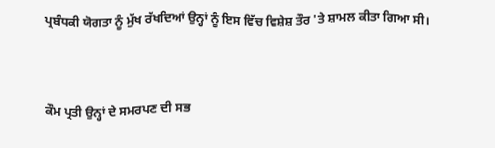ਪ੍ਰਬੰਧਕੀ ਯੋਗਤਾ ਨੂੰ ਮੁੱਖ ਰੱਖਦਿਆਂ ਉਨ੍ਹਾਂ ਨੂੰ ਇਸ ਵਿੱਚ ਵਿਸ਼ੇਸ਼ ਤੌਰ 'ਤੇ ਸ਼ਾਮਲ ਕੀਤਾ ਗਿਆ ਸੀ।



ਕੌਮ ਪ੍ਰਤੀ ਉਨ੍ਹਾਂ ਦੇ ਸਮਰਪਣ ਦੀ ਸਭ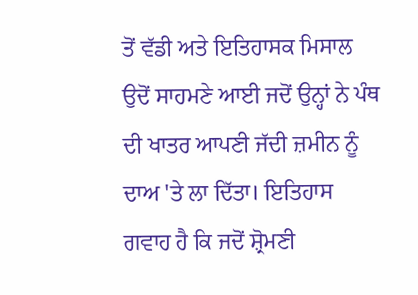ਤੋਂ ਵੱਡੀ ਅਤੇ ਇਤਿਹਾਸਕ ਮਿਸਾਲ ਉਦੋਂ ਸਾਹਮਣੇ ਆਈ ਜਦੋਂ ਉਨ੍ਹਾਂ ਨੇ ਪੰਥ ਦੀ ਖਾਤਰ ਆਪਣੀ ਜੱਦੀ ਜ਼ਮੀਨ ਨੂੰ ਦਾਅ 'ਤੇ ਲਾ ਦਿੱਤਾ। ਇਤਿਹਾਸ ਗਵਾਹ ਹੈ ਕਿ ਜਦੋਂ ਸ਼੍ਰੋਮਣੀ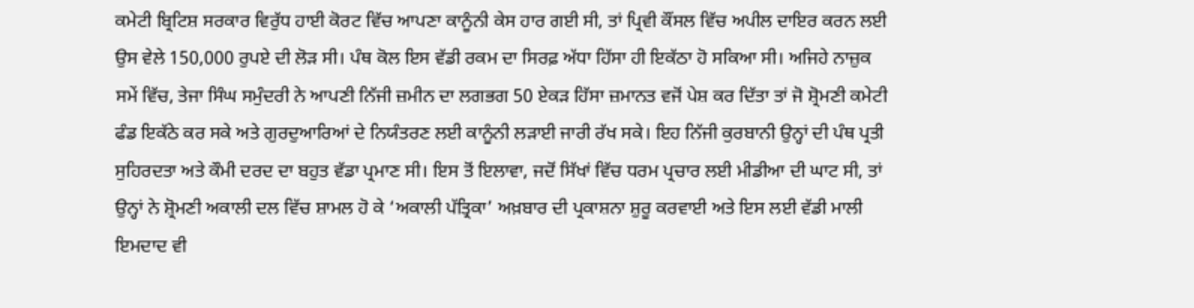ਕਮੇਟੀ ਬ੍ਰਿਟਿਸ਼ ਸਰਕਾਰ ਵਿਰੁੱਧ ਹਾਈ ਕੋਰਟ ਵਿੱਚ ਆਪਣਾ ਕਾਨੂੰਨੀ ਕੇਸ ਹਾਰ ਗਈ ਸੀ, ਤਾਂ ਪ੍ਰਿਵੀ ਕੌਂਸਲ ਵਿੱਚ ਅਪੀਲ ਦਾਇਰ ਕਰਨ ਲਈ ਉਸ ਵੇਲੇ 150,000 ਰੁਪਏ ਦੀ ਲੋੜ ਸੀ। ਪੰਥ ਕੋਲ ਇਸ ਵੱਡੀ ਰਕਮ ਦਾ ਸਿਰਫ਼ ਅੱਧਾ ਹਿੱਸਾ ਹੀ ਇਕੱਠਾ ਹੋ ਸਕਿਆ ਸੀ। ਅਜਿਹੇ ਨਾਜ਼ੁਕ ਸਮੇਂ ਵਿੱਚ, ਤੇਜਾ ਸਿੰਘ ਸਮੁੰਦਰੀ ਨੇ ਆਪਣੀ ਨਿੱਜੀ ਜ਼ਮੀਨ ਦਾ ਲਗਭਗ 50 ਏਕੜ ਹਿੱਸਾ ਜ਼ਮਾਨਤ ਵਜੋਂ ਪੇਸ਼ ਕਰ ਦਿੱਤਾ ਤਾਂ ਜੋ ਸ਼੍ਰੋਮਣੀ ਕਮੇਟੀ ਫੰਡ ਇਕੱਠੇ ਕਰ ਸਕੇ ਅਤੇ ਗੁਰਦੁਆਰਿਆਂ ਦੇ ਨਿਯੰਤਰਣ ਲਈ ਕਾਨੂੰਨੀ ਲੜਾਈ ਜਾਰੀ ਰੱਖ ਸਕੇ। ਇਹ ਨਿੱਜੀ ਕੁਰਬਾਨੀ ਉਨ੍ਹਾਂ ਦੀ ਪੰਥ ਪ੍ਰਤੀ ਸੁਹਿਰਦਤਾ ਅਤੇ ਕੌਮੀ ਦਰਦ ਦਾ ਬਹੁਤ ਵੱਡਾ ਪ੍ਰਮਾਣ ਸੀ। ਇਸ ਤੋਂ ਇਲਾਵਾ, ਜਦੋਂ ਸਿੱਖਾਂ ਵਿੱਚ ਧਰਮ ਪ੍ਰਚਾਰ ਲਈ ਮੀਡੀਆ ਦੀ ਘਾਟ ਸੀ, ਤਾਂ ਉਨ੍ਹਾਂ ਨੇ ਸ਼੍ਰੋਮਣੀ ਅਕਾਲੀ ਦਲ ਵਿੱਚ ਸ਼ਾਮਲ ਹੋ ਕੇ ‘ਅਕਾਲੀ ਪੱਤ੍ਰਿਕਾ’ ਅਖ਼ਬਾਰ ਦੀ ਪ੍ਰਕਾਸ਼ਨਾ ਸ਼ੁਰੂ ਕਰਵਾਈ ਅਤੇ ਇਸ ਲਈ ਵੱਡੀ ਮਾਲੀ ਇਮਦਾਦ ਵੀ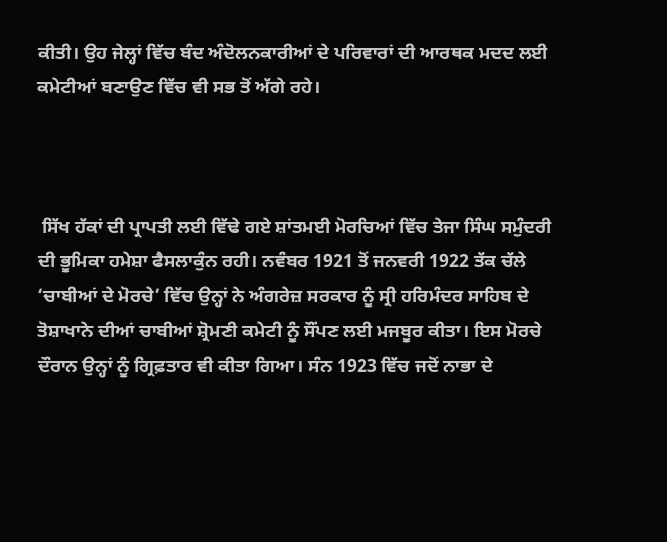ਕੀਤੀ। ਉਹ ਜੇਲ੍ਹਾਂ ਵਿੱਚ ਬੰਦ ਅੰਦੋਲਨਕਾਰੀਆਂ ਦੇ ਪਰਿਵਾਰਾਂ ਦੀ ਆਰਥਕ ਮਦਦ ਲਈ ਕਮੇਟੀਆਂ ਬਣਾਉਣ ਵਿੱਚ ਵੀ ਸਭ ਤੋਂ ਅੱਗੇ ਰਹੇ।



 ਸਿੱਖ ਹੱਕਾਂ ਦੀ ਪ੍ਰਾਪਤੀ ਲਈ ਵਿੱਢੇ ਗਏ ਸ਼ਾਂਤਮਈ ਮੋਰਚਿਆਂ ਵਿੱਚ ਤੇਜਾ ਸਿੰਘ ਸਮੁੰਦਰੀ ਦੀ ਭੂਮਿਕਾ ਹਮੇਸ਼ਾ ਫੈਸਲਾਕੁੰਨ ਰਹੀ। ਨਵੰਬਰ 1921 ਤੋਂ ਜਨਵਰੀ 1922 ਤੱਕ ਚੱਲੇ ‘ਚਾਬੀਆਂ ਦੇ ਮੋਰਚੇ’ ਵਿੱਚ ਉਨ੍ਹਾਂ ਨੇ ਅੰਗਰੇਜ਼ ਸਰਕਾਰ ਨੂੰ ਸ੍ਰੀ ਹਰਿਮੰਦਰ ਸਾਹਿਬ ਦੇ ਤੋਸ਼ਾਖਾਨੇ ਦੀਆਂ ਚਾਬੀਆਂ ਸ਼੍ਰੋਮਣੀ ਕਮੇਟੀ ਨੂੰ ਸੌਂਪਣ ਲਈ ਮਜਬੂਰ ਕੀਤਾ। ਇਸ ਮੋਰਚੇ ਦੌਰਾਨ ਉਨ੍ਹਾਂ ਨੂੰ ਗ੍ਰਿਫ਼ਤਾਰ ਵੀ ਕੀਤਾ ਗਿਆ। ਸੰਨ 1923 ਵਿੱਚ ਜਦੋਂ ਨਾਭਾ ਦੇ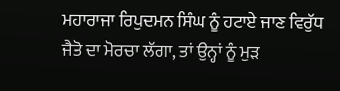ਮਹਾਰਾਜਾ ਰਿਪੁਦਮਨ ਸਿੰਘ ਨੂੰ ਹਟਾਏ ਜਾਣ ਵਿਰੁੱਧ ਜੈਤੋ ਦਾ ਮੋਰਚਾ ਲੱਗਾ, ਤਾਂ ਉਨ੍ਹਾਂ ਨੂੰ ਮੁੜ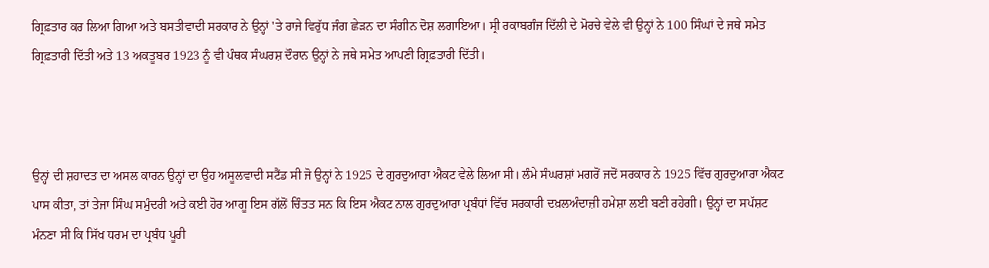ਗ੍ਰਿਫ਼ਤਾਰ ਕਰ ਲਿਆ ਗਿਆ ਅਤੇ ਬਸਤੀਵਾਦੀ ਸਰਕਾਰ ਨੇ ਉਨ੍ਹਾਂ 'ਤੇ ਰਾਜੇ ਵਿਰੁੱਧ ਜੰਗ ਛੇੜਨ ਦਾ ਸੰਗੀਨ ਦੋਸ਼ ਲਗਾਇਆ। ਸ੍ਰੀ ਰਕਾਬਗੰਜ ਦਿੱਲੀ ਦੇ ਮੋਰਚੇ ਵੇਲੇ ਵੀ ਉਨ੍ਹਾਂ ਨੇ 100 ਸਿੰਘਾਂ ਦੇ ਜਥੇ ਸਮੇਤ ਗ੍ਰਿਫ਼ਤਾਰੀ ਦਿੱਤੀ ਅਤੇ 13 ਅਕਤੂਬਰ 1923 ਨੂੰ ਵੀ ਪੰਥਕ ਸੰਘਰਸ਼ ਦੌਰਾਨ ਉਨ੍ਹਾਂ ਨੇ ਜਥੇ ਸਮੇਤ ਆਪਣੀ ਗ੍ਰਿਫ਼ਤਾਰੀ ਦਿੱਤੀ।



ਉਨ੍ਹਾਂ ਦੀ ਸ਼ਹਾਦਤ ਦਾ ਅਸਲ ਕਾਰਨ ਉਨ੍ਹਾਂ ਦਾ ਉਹ ਅਸੂਲਵਾਦੀ ਸਟੈਂਡ ਸੀ ਜੋ ਉਨ੍ਹਾਂ ਨੇ 1925 ਦੇ ਗੁਰਦੁਆਰਾ ਐਕਟ ਵੇਲੇ ਲਿਆ ਸੀ। ਲੰਮੇ ਸੰਘਰਸ਼ਾਂ ਮਗਰੋਂ ਜਦੋਂ ਸਰਕਾਰ ਨੇ 1925 ਵਿੱਚ ਗੁਰਦੁਆਰਾ ਐਕਟ ਪਾਸ ਕੀਤਾ, ਤਾਂ ਤੇਜਾ ਸਿੰਘ ਸਮੁੰਦਰੀ ਅਤੇ ਕਈ ਹੋਰ ਆਗੂ ਇਸ ਗੱਲੋਂ ਚਿੰਤਤ ਸਨ ਕਿ ਇਸ ਐਕਟ ਨਾਲ ਗੁਰਦੁਆਰਾ ਪ੍ਰਬੰਧਾਂ ਵਿੱਚ ਸਰਕਾਰੀ ਦਖ਼ਲਅੰਦਾਜ਼ੀ ਹਮੇਸ਼ਾ ਲਈ ਬਣੀ ਰਹੇਗੀ। ਉਨ੍ਹਾਂ ਦਾ ਸਪੱਸ਼ਟ ਮੰਨਣਾ ਸੀ ਕਿ ਸਿੱਖ ਧਰਮ ਦਾ ਪ੍ਰਬੰਧ ਪੂਰੀ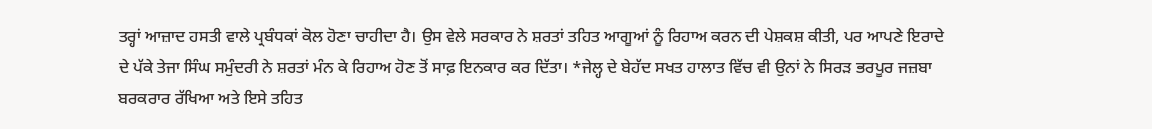ਤਰ੍ਹਾਂ ਆਜ਼ਾਦ ਹਸਤੀ ਵਾਲੇ ਪ੍ਰਬੰਧਕਾਂ ਕੋਲ ਹੋਣਾ ਚਾਹੀਦਾ ਹੈ। ਉਸ ਵੇਲੇ ਸਰਕਾਰ ਨੇ ਸ਼ਰਤਾਂ ਤਹਿਤ ਆਗੂਆਂ ਨੂੰ ਰਿਹਾਅ ਕਰਨ ਦੀ ਪੇਸ਼ਕਸ਼ ਕੀਤੀ, ਪਰ ਆਪਣੇ ਇਰਾਦੇ ਦੇ ਪੱਕੇ ਤੇਜਾ ਸਿੰਘ ਸਮੁੰਦਰੀ ਨੇ ਸ਼ਰਤਾਂ ਮੰਨ ਕੇ ਰਿਹਾਅ ਹੋਣ ਤੋਂ ਸਾਫ਼ ਇਨਕਾਰ ਕਰ ਦਿੱਤਾ। *ਜੇਲ੍ਹ ਦੇ ਬੇਹੱਦ ਸਖਤ ਹਾਲਾਤ ਵਿੱਚ ਵੀ ਉਨਾਂ ਨੇ ਸਿਰੜ ਭਰਪੂਰ ਜਜ਼ਬਾ ਬਰਕਰਾਰ ਰੱਖਿਆ ਅਤੇ ਇਸੇ ਤਹਿਤ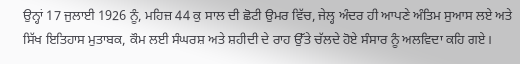ਉਨ੍ਹਾਂ 17 ਜੁਲਾਈ 1926 ਨੂੰ, ਮਹਿਜ਼ 44 ਕੁ ਸਾਲ ਦੀ ਛੋਟੀ ਉਮਰ ਵਿੱਚ, ਜੇਲ੍ਹ ਅੰਦਰ ਹੀ ਆਪਣੇ ਅੰਤਿਮ ਸੁਆਸ ਲਏ ਅਤੇ ਸਿੱਖ ਇਤਿਹਾਸ ਮੁਤਾਬਕ, ਕੌਮ ਲਈ ਸੰਘਰਸ਼ ਅਤੇ ਸ਼ਹੀਦੀ ਦੇ ਰਾਹ ਉੱਤੇ ਚੱਲਦੇ ਹੋਏ ਸੰਸਾਰ ਨੂੰ ਅਲਵਿਦਾ ਕਹਿ ਗਏ।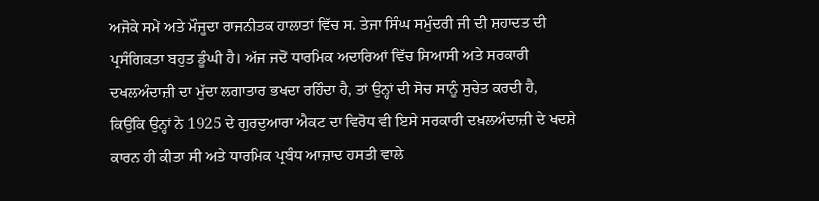ਅਜੋਕੇ ਸਮੇਂ ਅਤੇ ਮੌਜੂਦਾ ਰਾਜਨੀਤਕ ਹਾਲਾਤਾਂ ਵਿੱਚ ਸ. ਤੇਜਾ ਸਿੰਘ ਸਮੁੰਦਰੀ ਜੀ ਦੀ ਸ਼ਹਾਦਤ ਦੀ ਪ੍ਰਸੰਗਿਕਤਾ ਬਹੁਤ ਡੂੰਘੀ ਹੈ। ਅੱਜ ਜਦੋਂ ਧਾਰਮਿਕ ਅਦਾਰਿਆਂ ਵਿੱਚ ਸਿਆਸੀ ਅਤੇ ਸਰਕਾਰੀ ਦਖਲਅੰਦਾਜ਼ੀ ਦਾ ਮੁੱਦਾ ਲਗਾਤਾਰ ਭਖਦਾ ਰਹਿੰਦਾ ਹੈ, ਤਾਂ ਉਨ੍ਹਾਂ ਦੀ ਸੋਚ ਸਾਨੂੰ ਸੁਚੇਤ ਕਰਦੀ ਹੈ, ਕਿਉਂਕਿ ਉਨ੍ਹਾਂ ਨੇ 1925 ਦੇ ਗੁਰਦੁਆਰਾ ਐਕਟ ਦਾ ਵਿਰੋਧ ਵੀ ਇਸੇ ਸਰਕਾਰੀ ਦਖ਼ਲਅੰਦਾਜ਼ੀ ਦੇ ਖਦਸ਼ੇ ਕਾਰਨ ਹੀ ਕੀਤਾ ਸੀ ਅਤੇ ਧਾਰਮਿਕ ਪ੍ਰਬੰਧ ਆਜ਼ਾਦ ਹਸਤੀ ਵਾਲੇ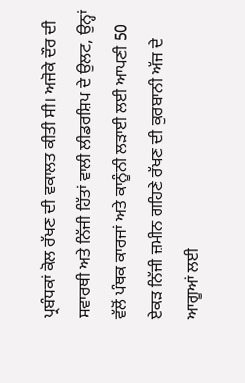ਪ੍ਰਬੰਧਕਾਂ ਕੋਲ ਰੱਖਣ ਦੀ ਵਕਾਲਤ ਕੀਤੀ ਸੀ। ਅਜੋਕੇ ਦੌਰ ਦੀ ਸਵਾਰਥੀ ਅਤੇ ਨਿੱਜੀ ਹਿੱਤਾਂ ਵਾਲੀ ਲੀਡਰਸ਼ਿਪ ਦੇ ਉਲਟ, ਉਨ੍ਹਾਂ ਵੱਲੋਂ ਪੰਥਕ ਕਾਰਜਾਂ ਅਤੇ ਕਾਨੂੰਨੀ ਲੜਾਈ ਲਈ ਆਪਣੀ 50 ਏਕੜ ਨਿੱਜੀ ਜ਼ਮੀਨ ਗਹਿਣੇ ਰੱਖਣ ਦੀ ਕੁਰਬਾਨੀ ਅੱਜ ਦੇ ਆਗੂਆਂ ਲਈ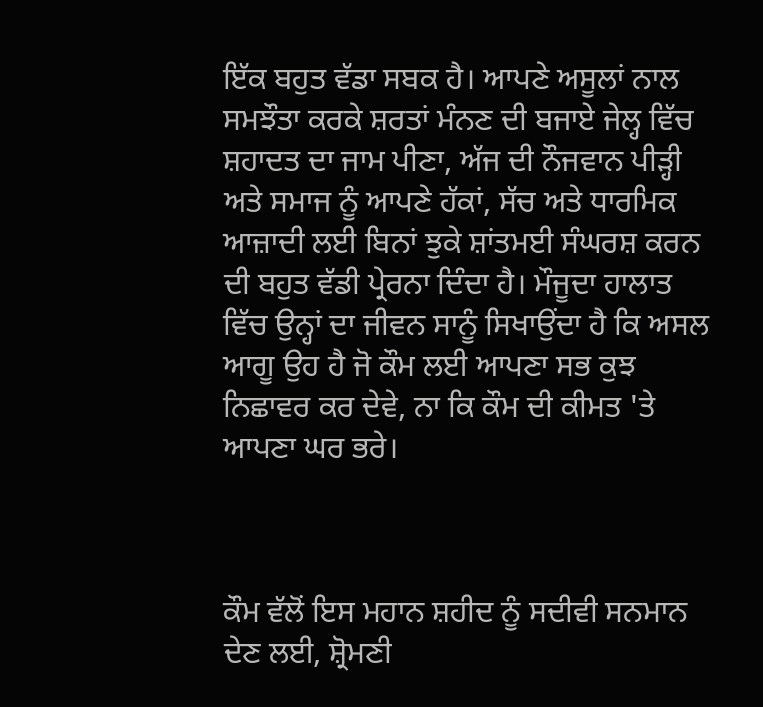ਇੱਕ ਬਹੁਤ ਵੱਡਾ ਸਬਕ ਹੈ। ਆਪਣੇ ਅਸੂਲਾਂ ਨਾਲ ਸਮਝੌਤਾ ਕਰਕੇ ਸ਼ਰਤਾਂ ਮੰਨਣ ਦੀ ਬਜਾਏ ਜੇਲ੍ਹ ਵਿੱਚ ਸ਼ਹਾਦਤ ਦਾ ਜਾਮ ਪੀਣਾ, ਅੱਜ ਦੀ ਨੌਜਵਾਨ ਪੀੜ੍ਹੀ ਅਤੇ ਸਮਾਜ ਨੂੰ ਆਪਣੇ ਹੱਕਾਂ, ਸੱਚ ਅਤੇ ਧਾਰਮਿਕ ਆਜ਼ਾਦੀ ਲਈ ਬਿਨਾਂ ਝੁਕੇ ਸ਼ਾਂਤਮਈ ਸੰਘਰਸ਼ ਕਰਨ ਦੀ ਬਹੁਤ ਵੱਡੀ ਪ੍ਰੇਰਨਾ ਦਿੰਦਾ ਹੈ। ਮੌਜੂਦਾ ਹਾਲਾਤ ਵਿੱਚ ਉਨ੍ਹਾਂ ਦਾ ਜੀਵਨ ਸਾਨੂੰ ਸਿਖਾਉਂਦਾ ਹੈ ਕਿ ਅਸਲ ਆਗੂ ਉਹ ਹੈ ਜੋ ਕੌਮ ਲਈ ਆਪਣਾ ਸਭ ਕੁਝ ਨਿਛਾਵਰ ਕਰ ਦੇਵੇ, ਨਾ ਕਿ ਕੌਮ ਦੀ ਕੀਮਤ 'ਤੇ ਆਪਣਾ ਘਰ ਭਰੇ।



ਕੌਮ ਵੱਲੋਂ ਇਸ ਮਹਾਨ ਸ਼ਹੀਦ ਨੂੰ ਸਦੀਵੀ ਸਨਮਾਨ ਦੇਣ ਲਈ, ਸ਼੍ਰੋਮਣੀ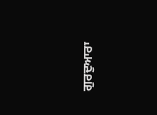ਗੁਰਦੁਆਰਾ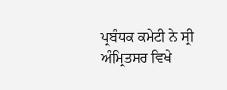ਪ੍ਰਬੰਧਕ ਕਮੇਟੀ ਨੇ ਸ੍ਰੀ ਅੰਮ੍ਰਿਤਸਰ ਵਿਖੇ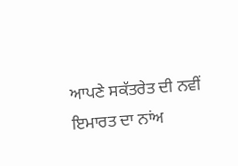ਆਪਣੇ ਸਕੱਤਰੇਤ ਦੀ ਨਵੀਂ ਇਮਾਰਤ ਦਾ ਨਾਂਅ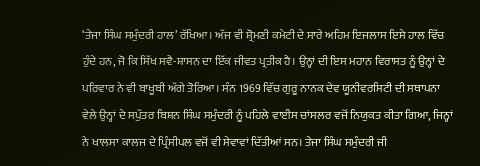‘ਤੇਜਾ ਸਿੰਘ ਸਮੁੰਦਰੀ ਹਾਲ’ ਰੱਖਿਆ। ਅੱਜ ਵੀ ਸ਼੍ਰੋਮਣੀ ਕਮੇਟੀ ਦੇ ਸਾਰੇ ਅਹਿਮ ਇਜਲਾਸ ਇਸੇ ਹਾਲ ਵਿੱਚ ਹੁੰਦੇ ਹਨ, ਜੋ ਕਿ ਸਿੱਖ ਸਵੈ-ਸ਼ਾਸਨ ਦਾ ਇੱਕ ਜੀਵਤ ਪ੍ਰਤੀਕ ਹੈ। ਉਨ੍ਹਾਂ ਦੀ ਇਸ ਮਹਾਨ ਵਿਰਾਸਤ ਨੂੰ ਉਨ੍ਹਾਂ ਦੇ ਪਰਿਵਾਰ ਨੇ ਵੀ ਬਾਖੂਬੀ ਅੱਗੇ ਤੋਰਿਆ। ਸੰਨ 1969 ਵਿੱਚ ਗੁਰੂ ਨਾਨਕ ਦੇਵ ਯੂਨੀਵਰਸਿਟੀ ਦੀ ਸਥਾਪਨਾ ਵੇਲੇ ਉਨ੍ਹਾਂ ਦੇ ਸਪੁੱਤਰ ਬਿਸ਼ਨ ਸਿੰਘ ਸਮੁੰਦਰੀ ਨੂੰ ਪਹਿਲੇ ਵਾਈਸ ਚਾਂਸਲਰ ਵਜੋਂ ਨਿਯੁਕਤ ਕੀਤਾ ਗਿਆ, ਜਿਨ੍ਹਾਂ ਨੇ ਖਾਲਸਾ ਕਾਲਜ ਦੇ ਪ੍ਰਿੰਸੀਪਲ ਵਜੋਂ ਵੀ ਸੇਵਾਵਾਂ ਦਿੱਤੀਆਂ ਸਨ। ਤੇਜਾ ਸਿੰਘ ਸਮੁੰਦਰੀ ਜੀ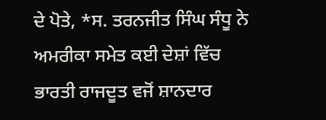ਦੇ ਪੋਤੇ, *ਸ. ਤਰਨਜੀਤ ਸਿੰਘ ਸੰਧੂ ਨੇ ਅਮਰੀਕਾ ਸਮੇਤ ਕਈ ਦੇਸ਼ਾਂ ਵਿੱਚ ਭਾਰਤੀ ਰਾਜਦੂਤ ਵਜੋਂ ਸ਼ਾਨਦਾਰ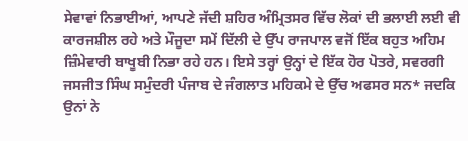ਸੇਵਾਵਾਂ ਨਿਭਾਈਆਂ, ਆਪਣੇ ਜੱਦੀ ਸ਼ਹਿਰ ਅੰਮ੍ਰਿਤਸਰ ਵਿੱਚ ਲੋਕਾਂ ਦੀ ਭਲਾਈ ਲਈ ਵੀ ਕਾਰਜਸ਼ੀਲ ਰਹੇ ਅਤੇ ਮੌਜੂਦਾ ਸਮੇਂ ਦਿੱਲੀ ਦੇ ਉੱਪ ਰਾਜਪਾਲ ਵਜੋਂ ਇੱਕ ਬਹੁਤ ਅਹਿਮ ਜ਼ਿੰਮੇਵਾਰੀ ਬਾਖੂਬੀ ਨਿਭਾ ਰਹੇ ਹਨ। ਇਸੇ ਤਰ੍ਹਾਂ ਉਨ੍ਹਾਂ ਦੇ ਇੱਕ ਹੋਰ ਪੋਤਰੇ, ਸਵਰਗੀ ਜਸਜੀਤ ਸਿੰਘ ਸਮੁੰਦਰੀ ਪੰਜਾਬ ਦੇ ਜੰਗਲਾਤ ਮਹਿਕਮੇ ਦੇ ਉੱਚ ਅਫਸਰ ਸਨ* ਜਦਕਿ ਉਨਾਂ ਨੇ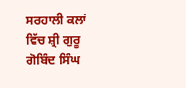ਸਰਹਾਲੀ ਕਲਾਂ ਵਿੱਚ ਸ਼੍ਰੀ ਗੁਰੂ ਗੋਬਿੰਦ ਸਿੰਘ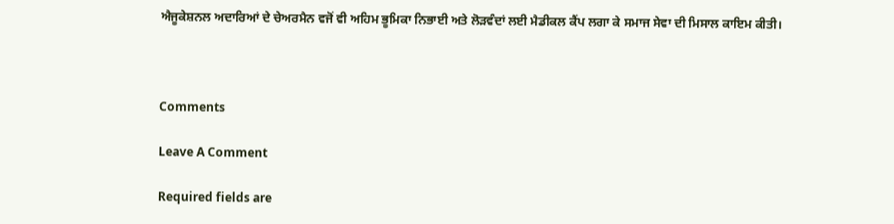ਐਜੂਕੇਸ਼ਨਲ ਅਦਾਰਿਆਂ ਦੇ ਚੇਅਰਮੈਨ ਵਜੋਂ ਵੀ ਅਹਿਮ ਭੂਮਿਕਾ ਨਿਭਾਈ ਅਤੇ ਲੋੜਵੰਦਾਂ ਲਈ ਮੈਡੀਕਲ ਕੈਂਪ ਲਗਾ ਕੇ ਸਮਾਜ ਸੇਵਾ ਦੀ ਮਿਸਾਲ ਕਾਇਮ ਕੀਤੀ।



Comments

Leave A Comment

Required fields are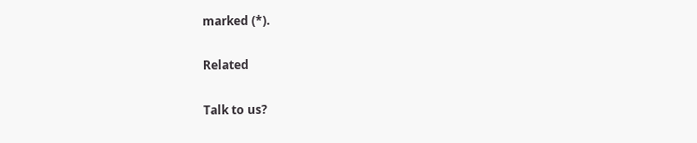marked (*).

Related

Talk to us?